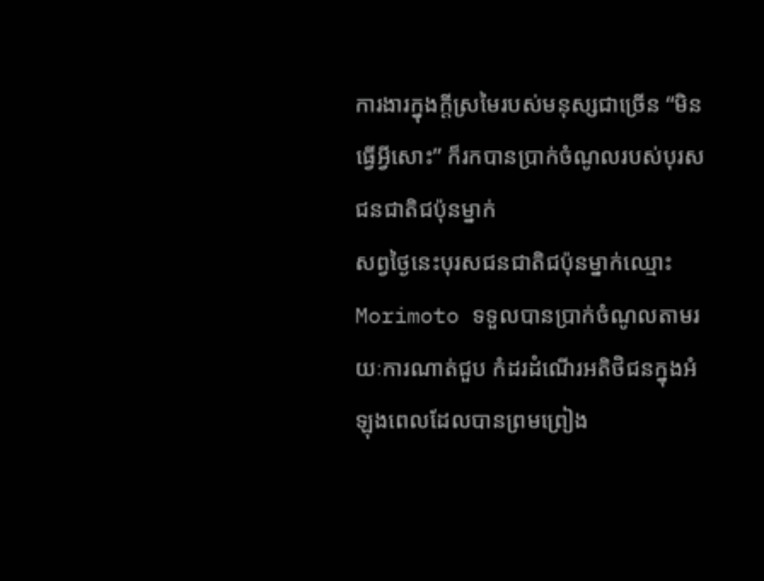ការងារក្នុងក្តីស្រមៃរបស់មនុស្សជាច្រើន “មិនធ្វើអ្វីសោះ” ក៏រកបានប្រាក់ចំណូលរបស់បុរសជនជាតិជប៉ុនម្នាក់
សព្វថ្ងៃនេះបុរសជនជាតិជប៉ុនម្នាក់ឈ្មោះ Morimoto ទទួលបានប្រាក់ចំណូលតាមរយៈការណាត់ជួប កំដរដំណើរអតិថិជនក្នុងអំឡុងពេលដែលបានព្រមព្រៀង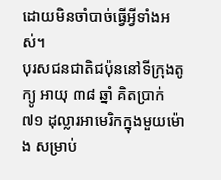ដោយមិនចាំបាច់ធ្វើអ្វីទាំងអស់។
បុរសជនជាតិជប៉ុននៅទីក្រុងតូក្យូ អាយុ ៣៨ ឆ្នាំ គិតប្រាក់ ៧១ ដុល្លារអាមេរិកក្នុងមួយម៉ោង សម្រាប់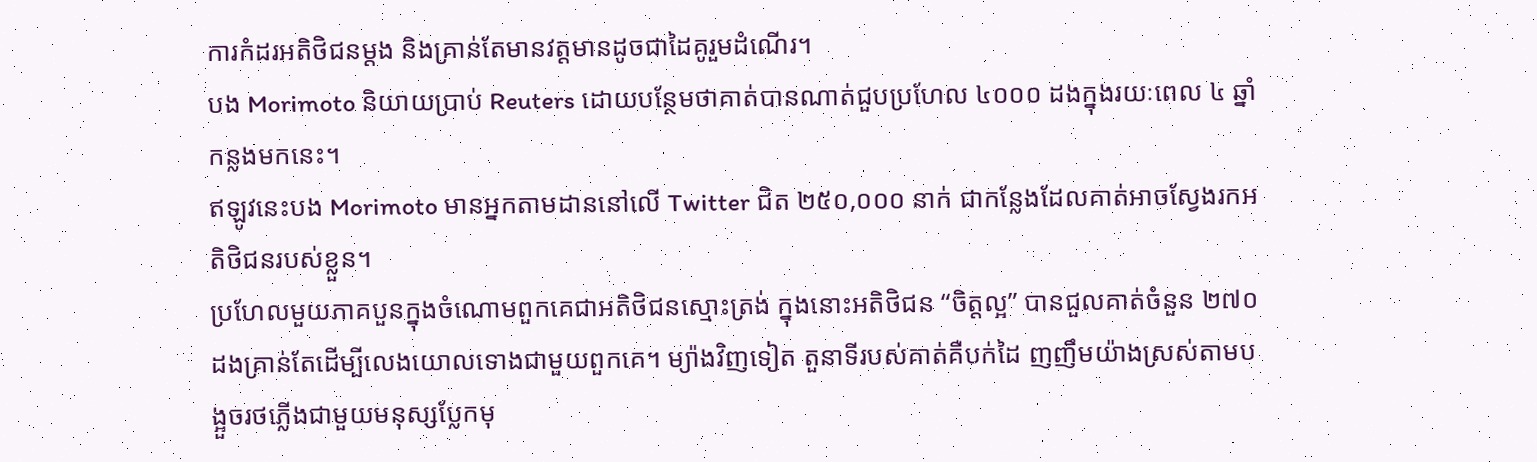ការកំដរអតិថិជនម្តង និងគ្រាន់តែមានវត្តមានដូចជាដៃគូរួមដំណើរ។
បង Morimoto និយាយប្រាប់ Reuters ដោយបន្ថែមថាគាត់បានណាត់ជួបប្រហែល ៤០០០ ដងក្នុងរយៈពេល ៤ ឆ្នាំកន្លងមកនេះ។
ឥឡូវនេះបង Morimoto មានអ្នកតាមដាននៅលើ Twitter ជិត ២៥០,០០០ នាក់ ជាកន្លែងដែលគាត់អាចស្វែងរកអតិថិជនរបស់ខ្លួន។
ប្រហែលមួយភាគបួនក្នុងចំណោមពួកគេជាអតិថិជនស្មោះត្រង់ ក្នុងនោះអតិថិជន “ចិត្តល្អ” បានជួលគាត់ចំនួន ២៧០ ដងគ្រាន់តែដើម្បីលេងយោលទោងជាមួយពួកគេ។ ម្យ៉ាងវិញទៀត តួនាទីរបស់គាត់គឺបក់ដៃ ញញឹមយ៉ាងស្រស់តាមបង្អួចរថភ្លើងជាមួយមនុស្សប្លែកមុ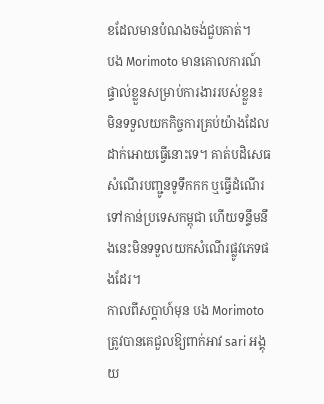ខដែលមានបំណងចង់ជួបគាត់។
បង Morimoto មានគោលការណ៍ផ្ទាល់ខ្លួនសម្រាប់ការងាររបស់ខ្លួន៖ មិនទទួលយកកិច្ចការគ្រប់យ៉ាងដែលដាក់អោយធ្វើនោះទេ។ គាត់បដិសេធសំណើរបញ្ជូនទូទឹកកក ឬធ្វើដំណើរទៅកាន់ប្រទេសកម្ពុជា ហើយទន្ទឹមនឹងនេះមិនទទួលយកសំណើរផ្លូវភេទផងដែរ។
កាលពីសប្តាហ៍មុន បង Morimoto ត្រូវបានគេជួលឱ្យពាក់អាវ sari អង្គុយ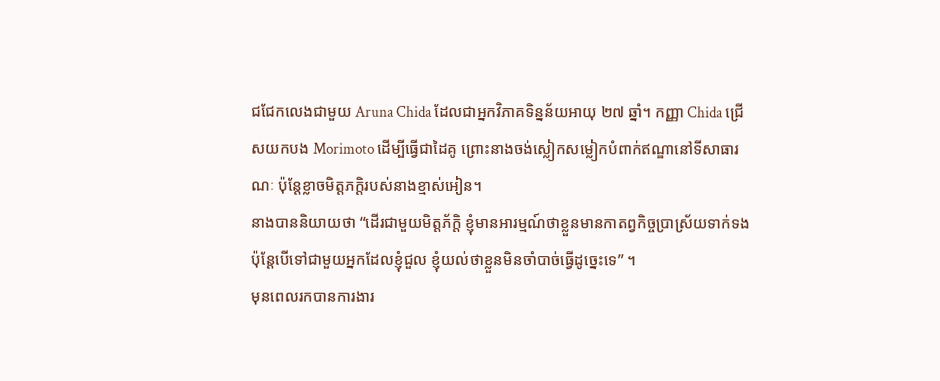ជជែកលេងជាមួយ Aruna Chida ដែលជាអ្នកវិភាគទិន្នន័យអាយុ ២៧ ឆ្នាំ។ កញ្ញា Chida ជ្រើសយកបង Morimoto ដើម្បីធ្វើជាដៃគូ ព្រោះនាងចង់ស្លៀកសម្លៀកបំពាក់ឥណ្ឌានៅទីសាធារណៈ ប៉ុន្តែខ្លាចមិត្តភក្តិរបស់នាងខ្មាស់អៀន។
នាងបាននិយាយថា “ដើរជាមួយមិត្តភ័ក្ដិ ខ្ញុំមានអារម្មណ៍ថាខ្លួនមានកាតព្វកិច្ចប្រាស្រ័យទាក់ទង ប៉ុន្តែបើទៅជាមួយអ្នកដែលខ្ញុំជួល ខ្ញុំយល់ថាខ្លួនមិនចាំបាច់ធ្វើដូច្នេះទេ” ។
មុនពេលរកបានការងារ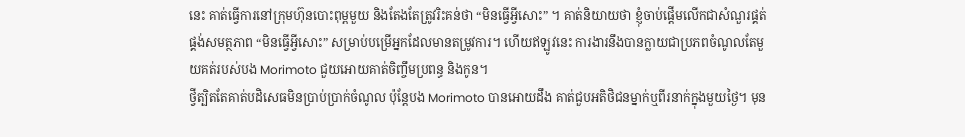នេះ គាត់ធ្វើការនៅក្រុមហ៊ុនបោះពុម្ពមួយ និងតែងតែត្រូវរិះគន់ថា “មិនធ្វើអ្វីសោះ” ។ គាត់និយាយថា ខ្ញុំចាប់ផ្តើមលើកជាសំណួរផ្គត់ផ្គង់សមត្ថភាព “មិនធ្វើអ្វីសោះ” សម្រាប់បម្រើអ្នកដែលមានតម្រូវការ។ ហើយឥឡូវនេះ ការងារនឹងបានក្លាយជាប្រភពចំណូលតែមួយគត់របស់បង Morimoto ជួយអោយគាត់ចិញ្ចឹមប្រពន្ធ និងកូន។
ថ្វីត្បិតតែគាត់បដិសេធមិនប្រាប់ប្រាក់ចំណូល ប៉ុន្តែបង Morimoto បានអោយដឹង គាត់ជួបអតិថិជនម្នាក់ឬពីរនាក់ក្នុងមួយថ្ងៃ។ មុន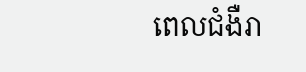ពេលជំងឺរា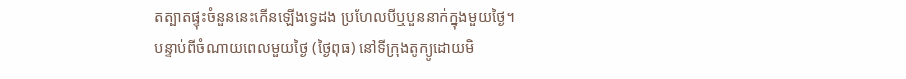តត្បាតផ្ទុះចំនួននេះកើនឡើងទ្វេដង ប្រហែលបីឬបួននាក់ក្នុងមួយថ្ងៃ។
បន្ទាប់ពីចំណាយពេលមួយថ្ងៃ (ថ្ងៃពុធ) នៅទីក្រុងតូក្យូដោយមិ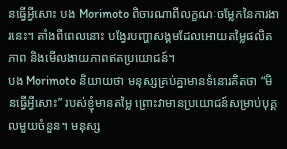នធ្វើអ្វីសោះ បង Morimoto ពិចារណាពីលក្ខណៈចម្លែកនៃការងារនេះ។ តាំងពីពេលនោះ បង្វែរបញ្ហាសង្គមដែលអោយតម្លៃផលិតភាព និងមើលងាយភាពឥតប្រយោជន៍។
បង Morimoto និយាយថា មនុស្សគ្រប់គ្នាមានទំនោរគិតថា “មិនធ្វើអ្វីសោះ” របស់ខ្ញុំមានតម្លៃ ព្រោះវាមានប្រយោជន៍សម្រាប់បុគ្គលមួយចំនួន។ មនុស្ស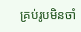គ្រប់រូបមិនចាំ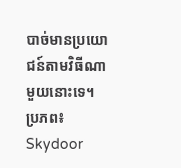បាច់មានប្រយោជន៍តាមវិធីណាមួយនោះទេ។
ប្រភព៖ Skydoor